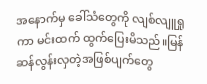အနောက်မှ ခေါ်သံတွေကို လျစ်လျူရှုကာ မင်းထက် ထွက်ပြေးမိသည်။မြန်ဆန်လွန်းလှတဲ့အဖြစ်ပျက်တွေ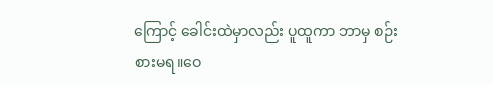ကြောင့် ခေါင်းထဲမှာလည်း ပူထူကာ ဘာမှ စဉ်းစားမရ။ဝေ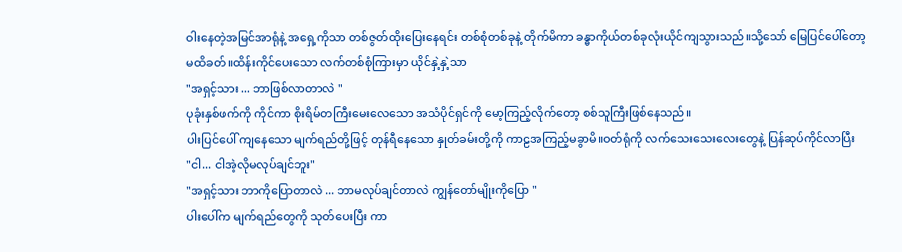ဝါးနေတဲ့အမြင်အာရုံနဲ့ အရှေ့ကိုသာ တစ်ဇွတ်ထိုးပြေးနေရင်း တစ်စုံတစ်ခုနဲ့ တိုက်မိကာ ခန္ဓာကိုယ်တစ်ခုလုံးယိုင်ကျသွားသည်။သို့သော် မြေပြင်ပေါ်တော့ မထိခတ်။ထိန်းကိုင်ပေးသော လက်တစ်စုံကြားမှာ ယိုင်နှဲ့နှဲ့သာ
"အရှင့်သား ... ဘာဖြစ်လာတာလဲ "
ပုခုံးနှစ်ဖက်ကို ကိုင်ကာ စိုးရိမ်တကြီးမေးလေသော အသံပိုင်ရှင်ကို မော့ကြည့်လိုက်တော့ စစ်သူကြီးဖြစ်နေသည်။
ပါးပြင်ပေါ် ကျနေသော မျက်ရည်တို့ဖြင့် တုန်ရီနေသော နှုတ်ခမ်းတို့ကို ကာဠအကြည့်မခွာမိ။ဝတ်ရုံကို လက်သေးသေးလေးတွေနဲ့ ပြန်ဆုပ်ကိုင်လာပြီး
"ငါ... ငါအဲ့လိုမလုပ်ချင်ဘူး"
"အရှင့်သား ဘာကိုပြောတာလဲ ... ဘာမလုပ်ချင်တာလဲ ကျွန်တော်မျိုးကိုပြော "
ပါးပေါ်က မျက်ရည်တွေကို သုတ်ပေးပြီး ကာ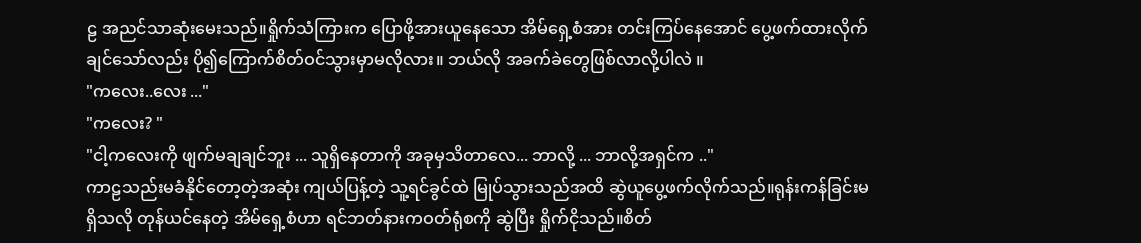ဠ အညင်သာဆုံးမေးသည်။ရှိုက်သံကြားက ပြောဖို့အားယူနေသော အိမ်ရှေ့စံအား တင်းကြပ်နေအောင် ပွေ့ဖက်ထားလိုက်ချင်သော်လည်း ပို၍ကြောက်စိတ်ဝင်သွားမှာမလိုလား။ ဘယ်လို အခက်ခဲတွေဖြစ်လာလို့ပါလဲ ။
"ကလေး..လေး ..."
"ကလေး? "
"ငါ့ကလေးကို ဖျက်မချချင်ဘူး ... သူရှိနေတာကို အခုမှသိတာလေ... ဘာလို့ ... ဘာလို့အရှင်က .."
ကာဠသည်းမခံနိုင်တော့တဲ့အဆုံး ကျယ်ပြန့်တဲ့ သူ့ရင်ခွင်ထဲ မြုပ်သွားသည်အထိ ဆွဲယူပွေ့ဖက်လိုက်သည်။ရုန်းကန်ခြင်းမရှိသလို တုန်ယင်နေတဲ့ အိမ်ရှေ့စံဟာ ရင်ဘတ်နားကဝတ်ရုံစကို ဆွဲပြီး ရှိုက်ငိုသည်။စိတ်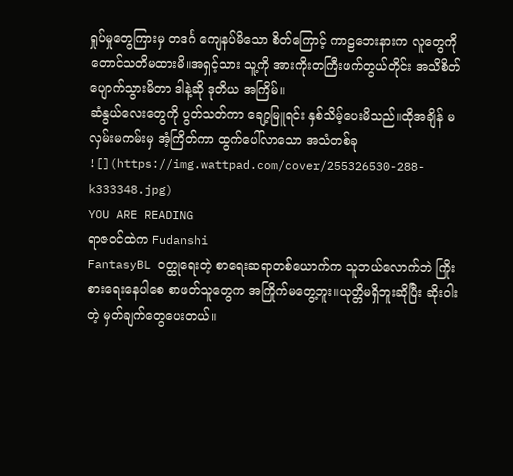ရှုပ်မှုတွေကြားမှ တဒင်္ဂ ကျေနပ်မိသော စိတ်ကြောင့် ကာဠဘေးနားက လူတွေကိုတောင်သတိမထားမိ။အရှင့်သား သူ့ကို အားကိုးတကြီးဖက်တွယ်တိုင်း အသိစိတ်ပျောက်သွားမိတာ ဒါနဲ့ဆို ဒုတိယ အကြိမ်။
ဆံနွယ်လေးတွေကို ပွတ်သတ်ကာ ချော့မြူရင်း နှစ်သိမ့်ပေးမိသည်။ထိုအချိန် မလှမ်းမကမ်းမှ အံ့ကြိတ်ကာ ထွက်ပေါ်လာသော အသံတစ်ခု
![](https://img.wattpad.com/cover/255326530-288-k333348.jpg)
YOU ARE READING
ရာဇဝင်ထဲက Fudanshi
FantasyBL ဝတ္ထုရေးတဲ့ စာရေးဆရာတစ်ယောက်က သူဘယ်လောက်ဘဲ ကြိုးစားရေးနေပါစေ စာဖတ်သူတွေက အကြိုက်မတွေ့ဘူး။ယုတ္တိမရှိဘူးဆိုပြီး ဆိုးဝါးတဲ့ မှတ်ချက်တွေပေးတယ်။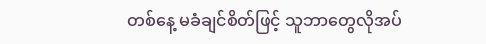တစ်နေ့ မခံချင်စိတ်ဖြင့် သူဘာတွေလိုအပ်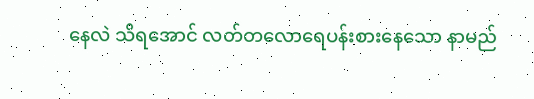နေလဲ သိရအောင် လတ်တလောရေပန်းစားနေသော နာမည်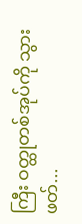ကြီး ဝတ္ထုတစ်အုပ်ကို သွားဖတ်...